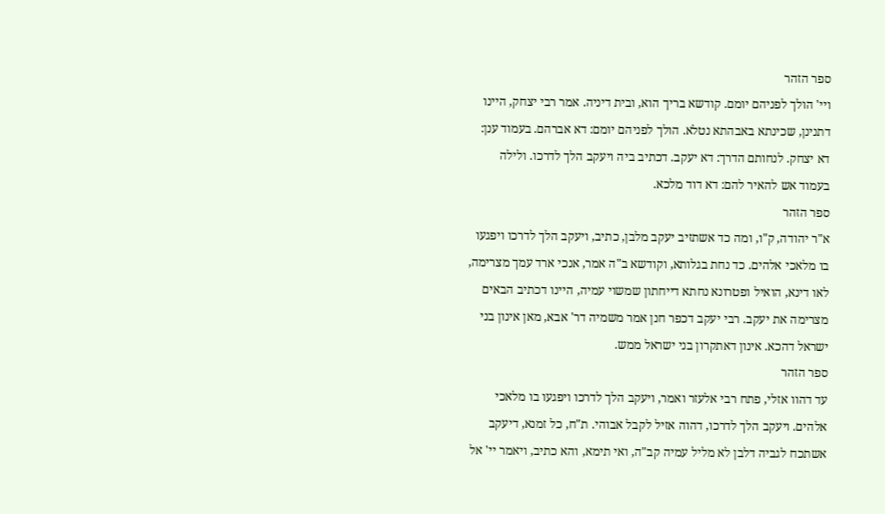ספר הזהר
ויי' הולך לפניהם יומם. קודשא בריך הוא, ובית דיניה. אמר רבי יצחק, היינו דתנינן, שכינתא באבהתא נטלא. הולך לפניהם יומם: דא אברהם. בעמוד ענן: דא יצחק. לנחותם הדרך: דא יעקב. דכתיב ביה ויעקב הלך לדרכו. ולילה בעמוד אש להאיר להם: דא דוד מלכא.
ספר הזהר
א"ר יהודה, ק"ו, ומה כד אשתזיב יעקב מלבן, כתיב, ויעקב הלך לדרכו ויפגעו בו מלאכי אלהים. כד נחת בגלותא, וקודשא ב"ה אמר, אנכי ארד עמך מצרימה, לאו דינא, הואיל ופטרונא נחתא דייחתון שמשוי עמיה, היינו דכתיב הבאים מצרימה את יעקב. רבי יעקב דכפר חנן אמר משמיה דר' אבא, מאן אינון בני ישראל דהכא. אינון דאתקרון בני ישראל ממש.
ספר הזהר
עד דהוו אזלי, פתח רבי אלעזר ואמר, ויעקב הלך לדרכו ויפגעו בו מלאכי אלהים. ויעקב הלך לדרכו, דהוה אזיל לקבל אבוהי. ת"ח, כל זמנא, דיעקב אשתכח לגביה דלבן לא מליל עמיה קב"ה, ואי תימא, והא כתיב, ויאמר יי' אל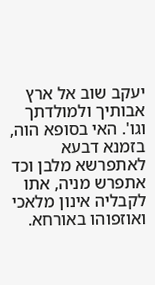יעקב שוב אל ארץ אבותיך ולמולדתך וגו'. האי בסופא הוה, בזמנא דבעא לאתפרשא מלבן וכד אתפרש מניה, אתו לקבליה אינון מלאכי ואוזפוהו באורחא.